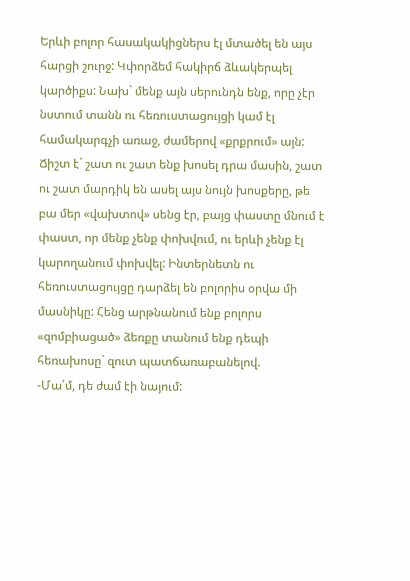Երևի բոլոր հասակակիցներս էլ մտածել են այս հարցի շուրջ: Կփորձեմ հակիրճ ձևակերպել կարծիքս: Նախ` մենք այն սերունդն ենք, որը չէր նստում տանն ու հեռուստացույցի կամ էլ համակարգչի առաջ, ժամերով «քրքրում» այն: Ճիշտ է` շատ ու շատ ենք խոսել դրա մասին, շատ ու շատ մարդիկ են ասել այս նույն խոսքերը, թե բա մեր «վախտով» սենց էր, բայց փաստը մնում է փաստ, որ մենք չենք փոխվում, ու երևի չենք էլ կարողանում փոխվել: Ինտերնետն ու հեռուստացույցը դարձել են բոլորիս օրվա մի մասնիկը: Հենց արթնանում ենք բոլորս «զոմբիացած» ձեռքը տանում ենք դեպի հեռախոսը` զուտ պատճառաբանելով.
-Մա՛մ, դե ժամ էի նայում: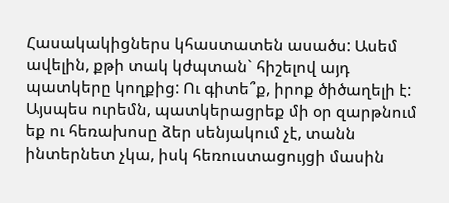Հասակակիցներս կհաստատեն ասածս: Ասեմ ավելին, քթի տակ կժպտան` հիշելով այդ պատկերը կողքից: Ու գիտե՞ք, իրոք ծիծաղելի է: Այսպես ուրեմն, պատկերացրեք մի օր զարթնում եք ու հեռախոսը ձեր սենյակում չէ, տանն ինտերնետ չկա, իսկ հեռուստացույցի մասին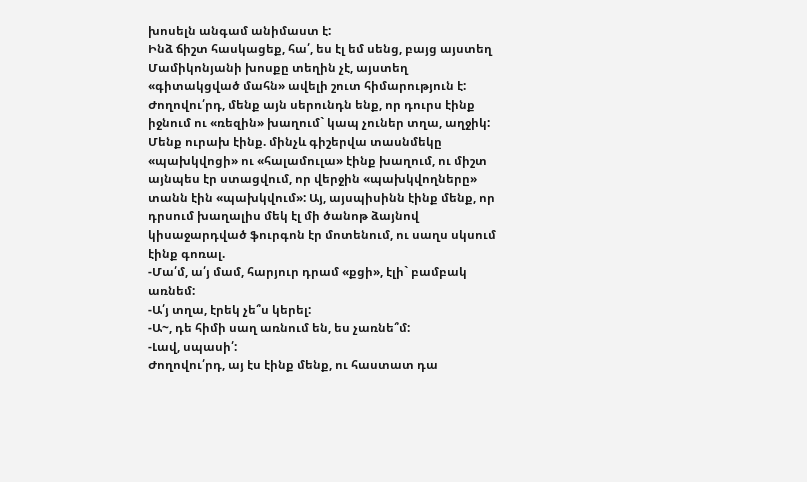խոսելն անգամ անիմաստ է:
Ինձ ճիշտ հասկացեք, հա՛, ես էլ եմ սենց, բայց այստեղ Մամիկոնյանի խոսքը տեղին չէ, այստեղ «գիտակցված մահն» ավելի շուտ հիմարություն է:
Ժողովու՛րդ, մենք այն սերունդն ենք, որ դուրս էինք իջնում ու «ռեզին» խաղում` կապ չուներ տղա, աղջիկ: Մենք ուրախ էինք. մինչև գիշերվա տասնմեկը «պախկվոցի» ու «հալամուլա» էինք խաղում, ու միշտ այնպես էր ստացվում, որ վերջին «պախկվողները» տանն էին «պախկվում»: Այ, այսպիսինն էինք մենք, որ դրսում խաղալիս մեկ էլ մի ծանոթ ձայնով կիսաջարդված ֆուրգոն էր մոտենում, ու սաղս սկսում էինք գոռալ.
-Մա՛մ, ա՛յ մամ, հարյուր դրամ «քցի», էլի` բամբակ առնեմ:
-Ա՛յ տղա, էրեկ չե՞ս կերել:
-Ա~, դե հիմի սաղ առնում են, ես չառնե՞մ:
-Լավ, սպասի՛:
Ժողովու՛րդ, այ էս էինք մենք, ու հաստատ դա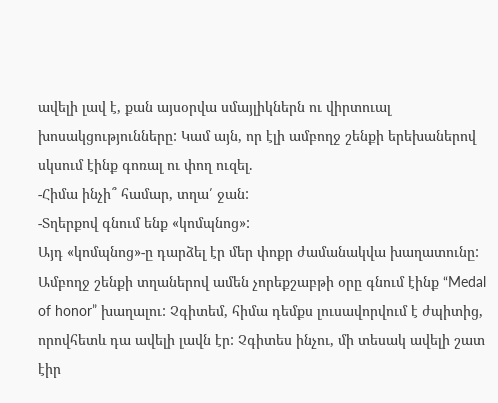ավելի լավ է, քան այսօրվա սմայլիկներն ու վիրտուալ խոսակցությունները: Կամ այն, որ էլի ամբողջ շենքի երեխաներով սկսում էինք գոռալ ու փող ուզել.
-Հիմա ինչի՞ համար, տղա՛ ջան:
-Տղերքով գնում ենք «կոմպնոց»:
Այդ «կոմպնոց»-ը դարձել էր մեր փոքր ժամանակվա խաղատունը: Ամբողջ շենքի տղաներով ամեն չորեքշաբթի օրը գնում էինք “Medal of honor” խաղալու: Չգիտեմ, հիմա դեմքս լուսավորվում է ժպիտից, որովհետև դա ավելի լավն էր: Չգիտես ինչու, մի տեսակ ավելի շատ էիր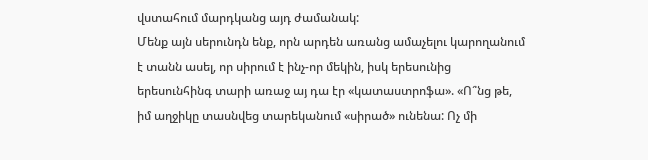վստահում մարդկանց այդ ժամանակ:
Մենք այն սերունդն ենք, որն արդեն առանց ամաչելու կարողանում է տանն ասել, որ սիրում է ինչ-որ մեկին, իսկ երեսունից երեսունհինգ տարի առաջ այ դա էր «կատաստրոֆա». «Ո՞նց թե, իմ աղջիկը տասնվեց տարեկանում «սիրած» ունենա: Ոչ մի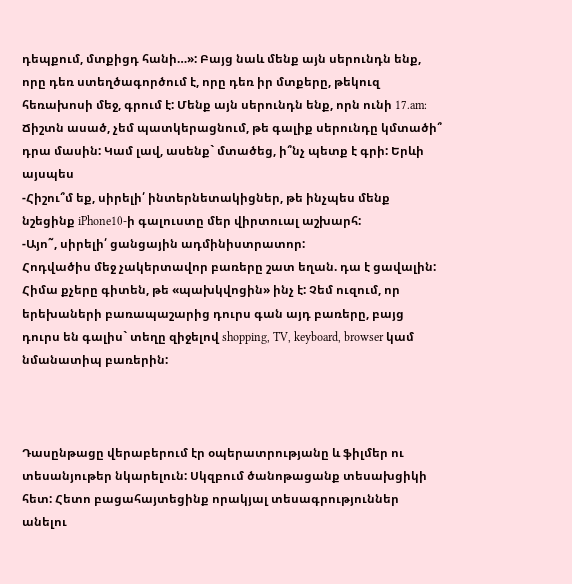դեպքում, մտքիցդ հանի…»: Բայց նաև մենք այն սերունդն ենք, որը դեռ ստեղծագործում է, որը դեռ իր մտքերը, թեկուզ հեռախոսի մեջ, գրում է: Մենք այն սերունդն ենք, որն ունի 17.am: Ճիշտն ասած, չեմ պատկերացնում, թե գալիք սերունդը կմտածի՞ դրա մասին: Կամ լավ, ասենք` մտածեց, ի՞նչ պետք է գրի: Երևի այսպես
-Հիշու՞մ եք, սիրելի՛ ինտերնետակիցներ, թե ինչպես մենք նշեցինք iPhone10-ի գալուստը մեր վիրտուալ աշխարհ:
-Այո˜, սիրելի՛ ցանցային ադմինիստրատոր:
Հոդվածիս մեջ չակերտավոր բառերը շատ եղան. դա է ցավալին: Հիմա քչերը գիտեն, թե «պախկվոցին» ինչ է: Չեմ ուզում, որ երեխաների բառապաշարից դուրս գան այդ բառերը, բայց դուրս են գալիս` տեղը զիջելով shopping, TV, keyboard, browser կամ նմանատիպ բառերին:



Դասընթացը վերաբերում էր օպերատրությանը և ֆիլմեր ու տեսանյութեր նկարելուն: Սկզբում ծանոթացանք տեսախցիկի հետ: Հետո բացահայտեցինք որակյալ տեսագրություններ անելու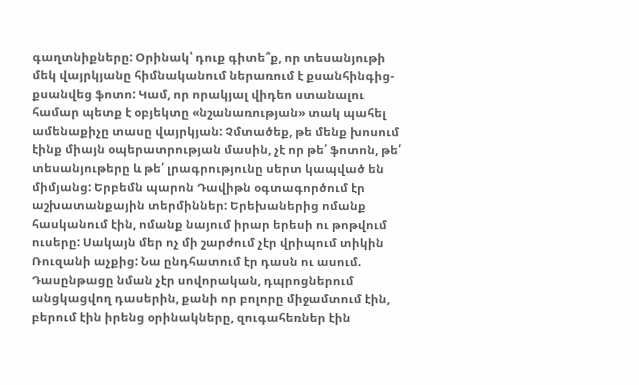գաղտնիքները: Օրինակ՝ դուք գիտե՞ք, որ տեսանյութի մեկ վայրկյանը հիմնականում ներառում է քսանհինգից-քսանվեց ֆոտո: Կամ, որ որակյալ վիդեո ստանալու համար պետք է օբյեկտը «նշանառության» տակ պահել ամենաքիչը տասը վայրկյան: Չմտածեք, թե մենք խոսում էինք միայն օպերատրության մասին, չէ որ թե՛ ֆոտոն, թե՛ տեսանյութերը և թե՛ լրագրությունը սերտ կապված են միմյանց: Երբեմն պարոն Դավիթն օգտագործում էր աշխատանքային տերմիններ: Երեխաներից ոմանք հասկանում էին, ոմանք նայում իրար երեսի ու թոթվում ուսերը: Սակայն մեր ոչ մի շարժում չէր վրիպում տիկին Ռուզանի աչքից: Նա ընդհատում էր դասն ու ասում.
Դասընթացը նման չէր սովորական, դպրոցներում անցկացվող դասերին, քանի որ բոլորը միջամտում էին, բերում էին իրենց օրինակները, զուգահեռներ էին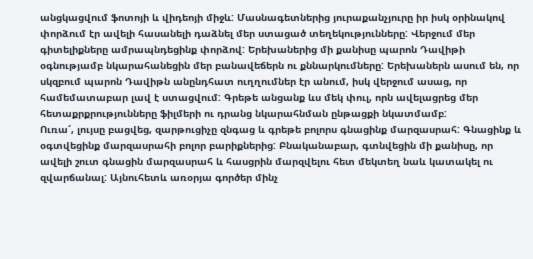անցկացվում ֆոտոյի և վիդեոյի միջև: Մասնագետներից յուրաքանչյուրը իր իսկ օրինակով փորձում էր ավելի հասանելի դաձնել մեր ստացած տեղեկությունները: Վերջում մեր գիտելիքները ամրապնդեցինք փորձով: Երեխաներից մի քանիսը պարոն Դավիթի օգնությամբ նկարահանեցին մեր բանավեճերն ու քննարկումները: Երեխաներն ասում են, որ սկզբում պարոն Դավիթն անընդհատ ուղղումներ էր անում, իսկ վերջում ասաց, որ համեմատաբար լավ է ստացվում: Գրեթե անցանք ևս մեկ փուլ, որն ավելացրեց մեր հետաքրքրությունները ֆիլմերի ու դրանց նկարահնման ընթացքի նկատմամբ:
Ուռա՜, լույսը բացվեց, զարթուցիչը զնգաց և գրեթե բոլորս գնացինք մարզասրահ: Գնացինք և օգտվեցինք մարզասրահի բոլոր բարիքներից: Բնականաբար, գտնվեցին մի քանիսը, որ ավելի շուտ գնացին մարզասրահ և հասցրին մարզվելու հետ մեկտեղ նաև կատակել ու զվարճանալ: Այնուհետև առօրյա գործեր մինչ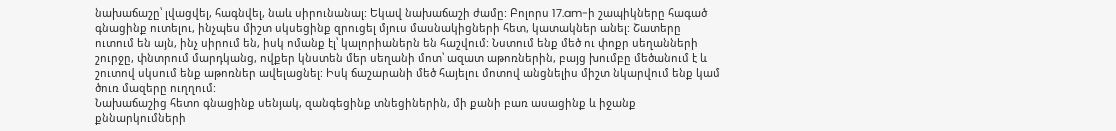նախաճաշը՝ լվացվել, հագնվել, նաև սիրունանալ: Եկավ նախաճաշի ժամը: Բոլորս 17.am-ի շապիկները հագած գնացինք ուտելու, ինչպես միշտ սկսեցինք զրուցել մյուս մասնակիցների հետ, կատակներ անել: Շատերը ուտում են այն, ինչ սիրում են, իսկ ոմանք էլ՝ կալորիաներն են հաշվում: Նստում ենք մեծ ու փոքր սեղանների շուրջը, փնտրում մարդկանց, ովքեր կնստեն մեր սեղանի մոտ՝ ազատ աթոռներին, բայց խումբը մեծանում է և շուտով սկսում ենք աթոռներ ավելացնել: Իսկ ճաշարանի մեծ հայելու մոտով անցնելիս միշտ նկարվում ենք կամ ծուռ մազերը ուղղում:
Նախաճաշից հետո գնացինք սենյակ, զանգեցինք տնեցիներին, մի քանի բառ ասացինք և իջանք քննարկումների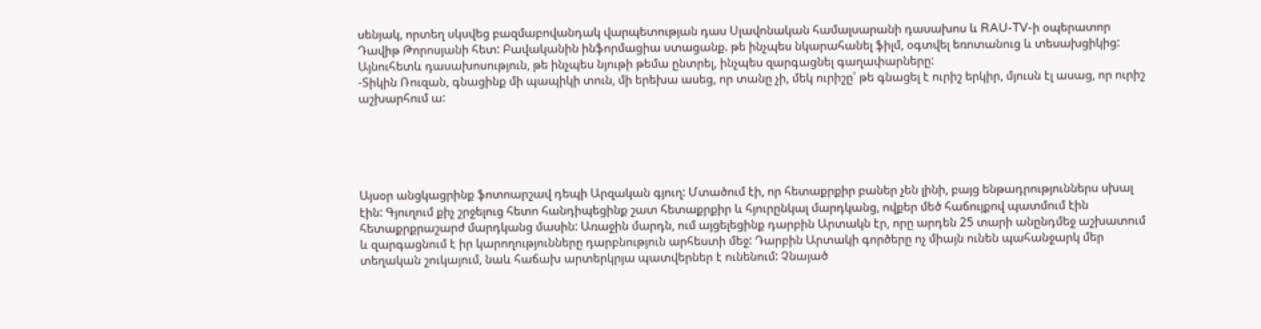սենյակ, որտեղ սկսվեց բազմաբովանդակ վարպետության դաս Սլավոնական համալսարանի դասախոս և RAU-TV-ի օպերատոր Դավիթ Թորոսյանի հետ: Բավականին ինֆորմացիա ստացանք. թե ինչպես նկարահանել ֆիլմ, օգտվել եռոտանուց և տեսախցիկից: Այնուհետև դասախոսություն, թե ինչպես նյութի թեմա ընտրել, ինչպես զարգացնել գաղափարները:
-Տիկին Ռուզան, գնացինք մի պապիկի տուն, մի երեխա ասեց, որ տանը չի, մեկ ուրիշը՝ թե գնացել է ուրիշ երկիր, մյուսն էլ ասաց, որ ուրիշ աշխարհում ա:





Այսօր անցկացրինք ֆոտոարշավ դեպի Արզական գյուղ: Մտածում էի, որ հետաքրքիր բաներ չեն լինի, բայց ենթադրություններս սխալ էին: Գյուղում քիչ շրջելուց հետո հանդիպեցինք շատ հետաքրքիր և հյուրընկալ մարդկանց, ովքեր մեծ հաճույքով պատմում էին հետաքրքրաշարժ մարդկանց մասին: Առաջին մարդն, ում այցելեցինք դարբին Արտակն էր, որը արդեն 25 տարի անընդմեջ աշխատում և զարգացնում է իր կարողությունները դարբնություն արհեստի մեջ: Դարբին Արտակի գործերը ոչ միայն ունեն պահանջարկ մեր տեղական շուկայում, նաև հաճախ արտերկրյա պատվերներ է ունենում: Չնայած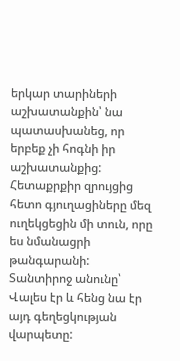երկար տարիների աշխատանքին՝ նա պատասխանեց, որ երբեք չի հոգնի իր աշխատանքից:
Հետաքրքիր զրույցից հետո գյուղացիները մեզ ուղեկցեցին մի տուն, որը ես նմանացրի թանգարանի: Տանտիրոջ անունը՝ Վալես էր և հենց նա էր այդ գեղեցկության վարպետը: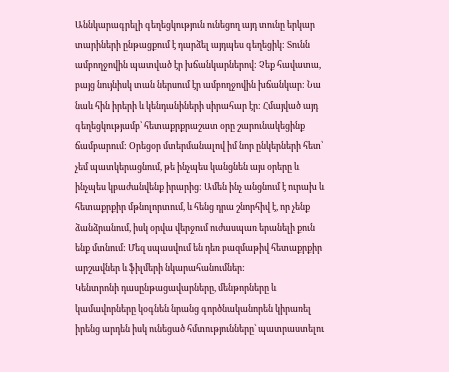Աննկարագրելի գեղեցկություն ունեցող այդ տունը երկար տարիների ընթացքում է դարձել այդպես գեղեցիկ: Տունն ամբողջովին պատված էր խճանկարներով: Չեք հավատա, բայց նույնիսկ տան ներսում էր ամբողջովին խճանկար: Նա նաև հին իրերի և կենդանիների սիրահար էր: Հմայված այդ գեղեցկությամբ՝ հետաքրքրաշատ օրը շարունակեցինք ճամբարում: Օրեցօր մտերմանալով իմ նոր ընկերների հետ՝ չեմ պատկերացնում, թե ինչպես կանցնեն այս օրերը և ինչպես կբաժանվենք իրարից: Ամեն ինչ անցնում է ուրախ և հետաքրքիր մթնոլորտում, և հենց դրա շնորհիվ է, որ չենք ձանձրանում, իսկ օրվա վերջում ուժասպառ երանելի քուն ենք մտնում: Մեզ սպասվում են դեռ բազմաթիվ հետաքրքիր արշավներ և ֆիլմերի նկարահանումներ:
Կենտրոնի դասընթացավարները, մենթորները և կամավորները կօգնեն նրանց գործնականորեն կիրառել իրենց արդեն իսկ ունեցած հմտությունները՝ պատրաստելու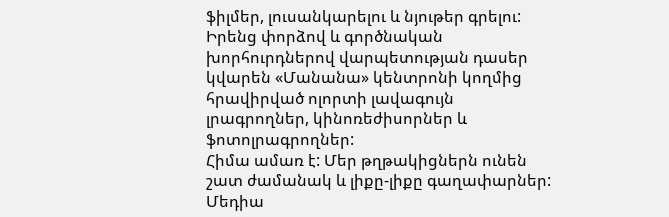ֆիլմեր, լուսանկարելու և նյութեր գրելու: Իրենց փորձով և գործնական խորհուրդներով վարպետության դասեր կվարեն «Մանանա» կենտրոնի կողմից հրավիրված ոլորտի լավագույն լրագրողներ, կինոռեժիսորներ և ֆոտոլրագրողներ:
Հիմա ամառ է: Մեր թղթակիցներն ունեն շատ ժամանակ և լիքը-լիքը գաղափարներ: Մեդիա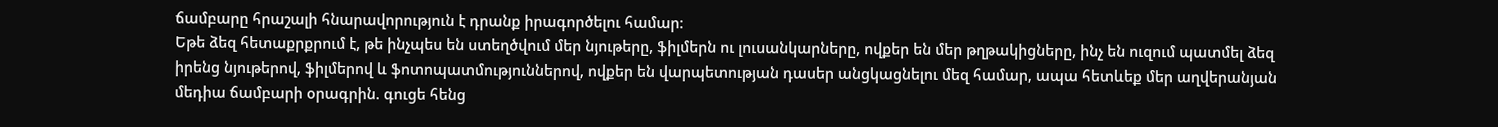ճամբարը հրաշալի հնարավորություն է դրանք իրագործելու համար:
Եթե ձեզ հետաքրքրում է, թե ինչպես են ստեղծվում մեր նյութերը, ֆիլմերն ու լուսանկարները, ովքեր են մեր թղթակիցները, ինչ են ուզում պատմել ձեզ իրենց նյութերով, ֆիլմերով և ֆոտոպատմություններով, ովքեր են վարպետության դասեր անցկացնելու մեզ համար, ապա հետևեք մեր աղվերանյան մեդիա ճամբարի օրագրին. գուցե հենց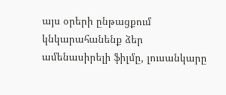այս օրերի ընթացքում կնկարահանենք ձեր ամենասիրելի ֆիլմը, լուսանկարը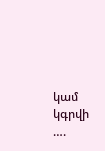կամ կգրվի ….